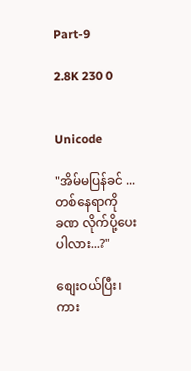Part-9

2.8K 230 0


Unicode

"အိမ်မပြန်ခင် ...တစ်နေရာကို
ခဏ လိုက်ပို့ပေးပါလား...?"

စျေးဝယ်ပြီး၊ကား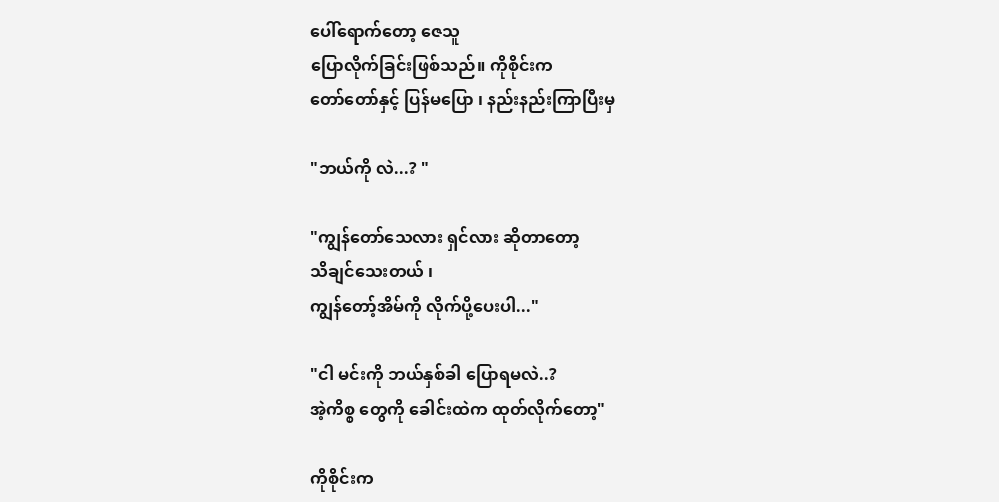ပေါ်ရောက်တော့ ဇေသူ
ပြောလိုက်ခြင်းဖြစ်သည်။ ကိုစိုင်းက
တော်တော်နှင့် ပြန်မပြော ၊ နည်းနည်းကြာပြီးမှ

"ဘယ်ကို လဲ...? "

"ကျွန်တော်သေလား ရှင်လား ဆိုတာတော့
သိချင်သေးတယ် ၊
ကျွန်တော့်အိမ်ကို လိုက်ပို့ပေးပါ..."

"ငါ မင်းကို ဘယ်နှစ်ခါ ပြောရမလဲ..?
အဲ့ကိစ္စ တွေကို ခေါင်းထဲက ထုတ်လိုက်တော့"

ကိုစိုင်းက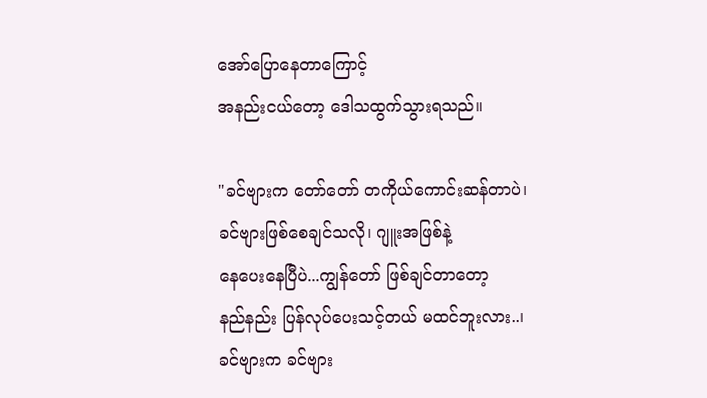အော်ပြောနေတာကြောင့်
အနည်းငယ်တော့ ဒေါသထွက်သွားရသည်။

"ခင်ဗျားက တော်တော် တကိုယ်ကောင်းဆန်တာပဲ၊
ခင်ဗျားဖြစ်စေချင်သလို၊ ဂျူးအဖြစ်နဲ့
နေပေးနေပြီပဲ...ကျွန်တော် ဖြစ်ချင်တာတော့
နည်နည်း ပြန်လုပ်ပေးသင့်တယ် မထင်ဘူးလား..၊
ခင်ဗျားက ခင်ဗျား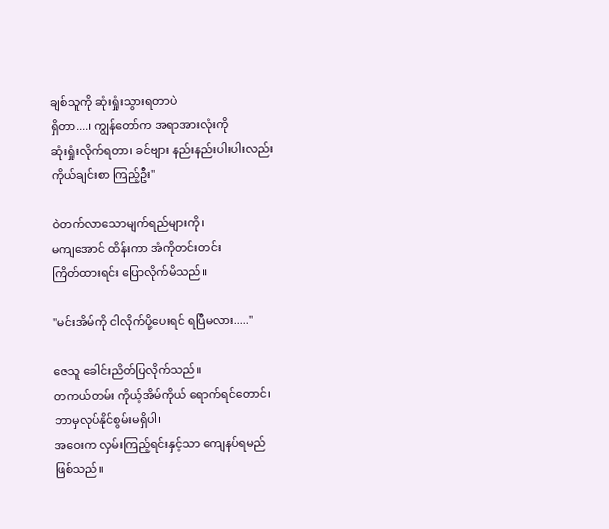ချစ်သူကို ဆုံးရှုံးသွားရတာပဲ
ရှိတာ....၊ ကျွန်တော်က အရာအားလုံးကို
ဆုံးရှုံးလိုက်ရတာ၊ ခင်ဗျား နည်းနည်းပါးပါးလည်း
ကိုယ်ချင်းစာ ကြည့်ဦး"

ဝဲတက်လာသောမျက်ရည်များကို၊
မကျအောင် ထိန်းကာ အံကိုတင်းတင်း
ကြိတ်ထားရင်း ပြောလိုက်မိသည်။

"မင်းအိမ်ကို ငါလိုက်ပို့ပေးရင် ရပြီမလား....."

ဇေသူ ခေါင်းညိတ်ပြလိုက်သည်။
တကယ်တမ်း ကိုယ့်အိမ်ကိုယ် ရောက်ရင်တောင်၊
ဘာမှလုပ်နိုင်စွမ်းမရှိပါ၊
အဝေးက လှမ်းကြည့်ရင်းနှင့်သာ ကျေနပ်ရမည်
ဖြစ်သည်။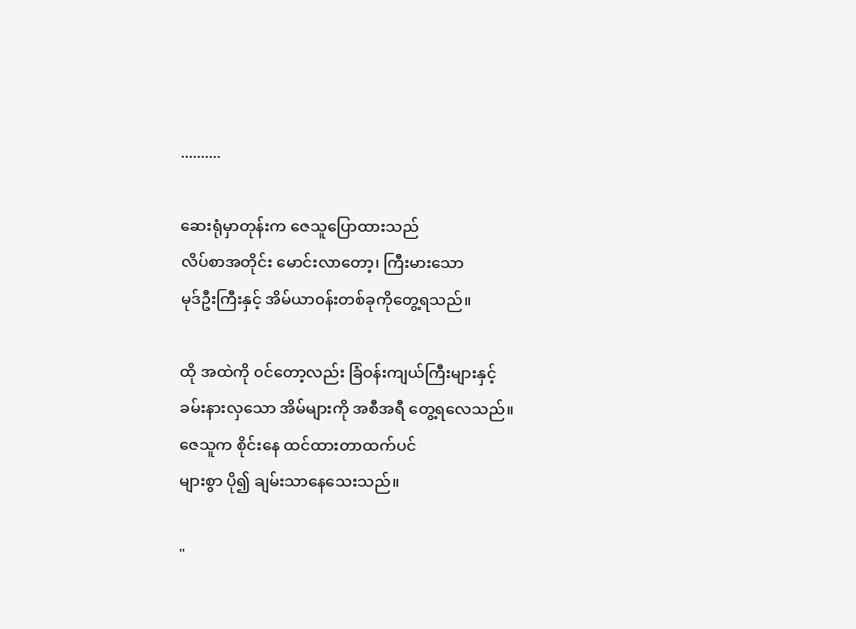..........

ဆေးရုံမှာတုန်းက ဇေသူပြောထားသည်
လိပ်စာအတိုင်း မောင်းလာတော့၊ ကြီးမားသော
မုဒ်ဦးကြီးနှင့် အိမ်ယာ၀န်းတစ်ခုကိုတွေ့ရသည်။

ထို အထဲကို ၀င်တော့လည်း ခြံဝန်းကျယ်ကြီးများနှင့်
ခမ်းနားလှသော အိမ်များကို အစီအရီ တွေ့ရလေသည်။
ဇေသူက စိုင်းနေ ထင်ထားတာထက်ပင်
များစွာ ပို၍ ချမ်းသာနေသေးသည်။

"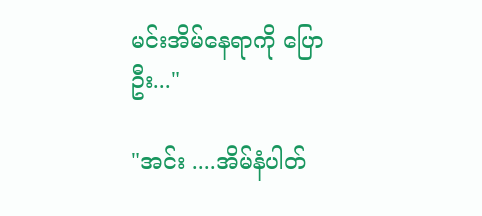မင်းအိမ်နေရာကို ပြောဦး..."

"အင်း ....အိမ်နံပါတ်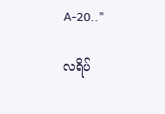A-20.."

လရိပ်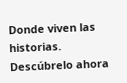Donde viven las historias. Descúbrelo ahora